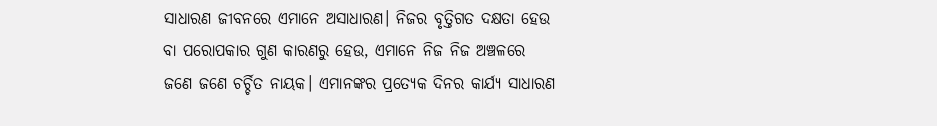ସାଧାରଣ ଜୀବନରେ ଏମାନେ ଅସାଧାରଣ। ନିଜର ବୃତ୍ତିଗତ ଦକ୍ଷତା ହେଉ ବା ପରୋପକାର ଗୁଣ କାରଣରୁ ହେଉ, ଏମାନେ ନିଜ ନିଜ ଅଞ୍ଚଳରେ ଜଣେ ଜଣେ ଚର୍ଚ୍ଚିତ ନାୟକ। ଏମାନଙ୍କର ପ୍ରତ୍ୟେକ ଦିନର କାର୍ଯ୍ୟ ସାଧାରଣ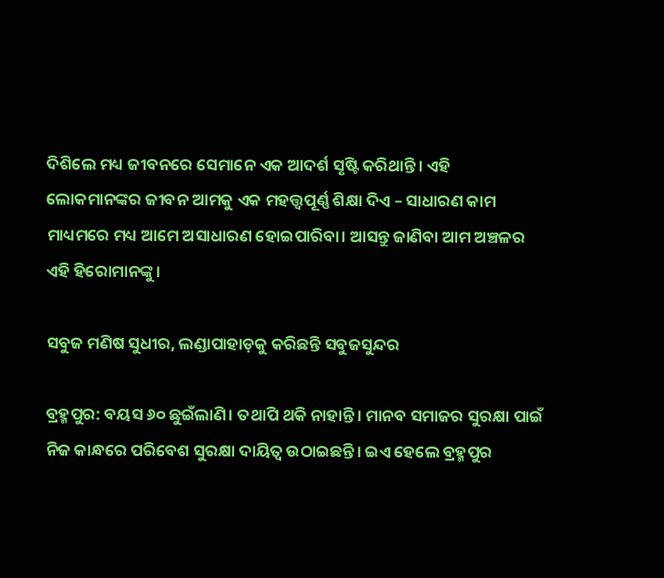ଦିଶିଲେ ମଧ୍ୟ ଜୀବନରେ ସେମାନେ ଏକ ଆଦର୍ଶ ସୃଷ୍ଟି କରିଥାନ୍ତି। ଏହି ଲୋକମାନଙ୍କର ଜୀବନ ଆମକୁ ଏକ ମହତ୍ତ୍ୱପୂର୍ଣ୍ଣ ଶିକ୍ଷା ଦିଏ – ସାଧାରଣ କାମ ମାଧ୍ୟମରେ ମଧ୍ୟ ଆମେ ଅସାଧାରଣ ହୋଇପାରିବା। ଆସନ୍ତୁ ଜାଣିବା ଆମ ଅଞ୍ଚଳର ଏହି ହିରୋମାନଙ୍କୁ।

ସବୁଜ ମଣିଷ ସୁଧୀର, ଲଣ୍ଡାପାହାଡ଼କୁ କରିଛନ୍ତି ସବୁଜସୁନ୍ଦର

ବ୍ରହ୍ମପୁର: ବୟସ ୬୦ ଛୁଇଁଲାଣି। ତଥାପି ଥକି ନାହାନ୍ତି। ମାନବ ସମାଜର ସୁରକ୍ଷା ପାଇଁ ନିଜ କାନ୍ଧରେ ପରିବେଶ ସୁରକ୍ଷା ଦାୟିତ୍ବ ଉଠାଇଛନ୍ତି। ଇଏ ହେଲେ ବ୍ରହ୍ମପୁର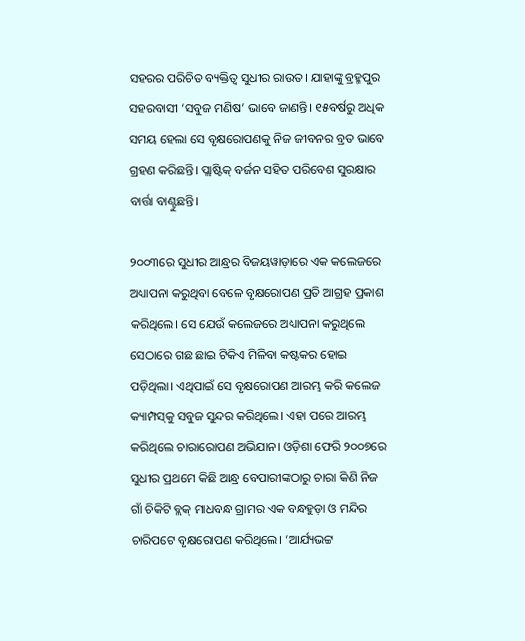ସହରର ପରିଚିତ ବ୍ୟକ୍ତିତ୍ବ ସୁଧୀର ରାଉତ। ଯାହାଙ୍କୁ ବ୍ରହ୍ମପୁର ସହରବାସୀ ‘ସବୁଜ ମଣିଷ’ ଭାବେ ଜାଣନ୍ତି। ୧୫ବର୍ଷରୁ ଅଧିକ ସମୟ ହେଲା ସେ ବୃକ୍ଷରୋପଣକୁ ନିଜ ଜୀବନର ବ୍ରତ ଭାବେ ଗ୍ରହଣ କରିଛନ୍ତି। ପ୍ଲାଷ୍ଟିକ୍‌ ବର୍ଜନ ସହିତ ପରିବେଶ ସୁରକ୍ଷାର ବାର୍ତ୍ତା ବାଣ୍ଟୁଛନ୍ତି।

୨୦୦୩ରେ ସୁଧୀର ଆନ୍ଧ୍ରର ବିଜୟୱାଡ଼ାରେ ଏକ କଲେଜରେ ଅଧ୍ୟାପନା କରୁଥିବା ବେଳେ ବୃକ୍ଷରୋପଣ ପ୍ରତି ଆଗ୍ରହ ପ୍ରକାଶ କରିଥିଲେ। ସେ ଯେଉଁ କଲେଜରେ ଅଧ୍ୟାପନା କରୁଥିଲେ ସେଠାରେ ଗଛ ଛାଇ ଟିକିଏ ମିଳିବା କଷ୍ଟକର ହୋଇ ପଡ଼ିଥିଲା। ଏଥିପାଇଁ ସେ ବୃକ୍ଷରୋପଣ ଆରମ୍ଭ କରି କଲେଜ କ୍ୟାମ୍ପସ୍‌କୁ ସବୁଜ ସୁନ୍ଦର କରିଥିଲେ। ଏହା ପରେ ଆରମ୍ଭ କରିଥିଲେ ଚାରାରୋପଣ ଅଭିଯାନ। ଓଡ଼ିଶା ଫେରି ୨୦୦୭ରେ ସୁଧୀର ପ୍ରଥମେ କିଛି ଆନ୍ଧ୍ର ବେପାରୀଙ୍କଠାରୁ ଚାରା କିଣି ନିଜ ଗାଁ ଚିକିଟି ବ୍ଲକ୍‌ ମାଧବନ୍ଧ ଗ୍ରାମର ଏକ ବନ୍ଧହୁଡ଼ା ଓ ମନ୍ଦିର ଚାରିପଟେ ବୃକ୍ଷରୋପଣ କରିଥିଲେ। ‘ଆର୍ଯ୍ୟଭଟ୍ଟ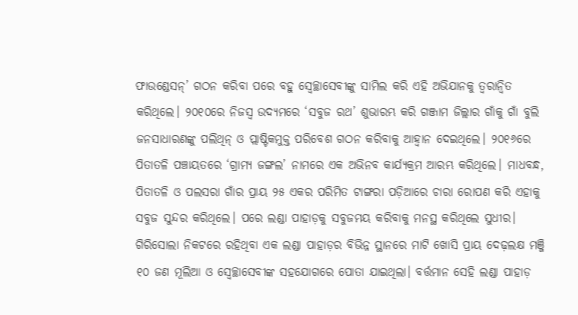ଫାଉଣ୍ଡେସନ୍‌’ ଗଠନ କରିବା ପରେ ବହୁ ସ୍ବେଚ୍ଛାସେବୀଙ୍କୁ ସାମିଲ କରି ଏହି ଅଭିଯାନକୁ ତ୍ବରାନ୍ବିତ କରିଥିଲେ। ୨୦୧୦ରେ ନିଜସ୍ବ ଉଦ୍ୟମରେ ‘ସବୁଜ ରଥ’ ଶୁଭାରମ୍ଭ କରି ଗଞ୍ଜାମ ଜିଲ୍ଲାର ଗାଁକୁ ଗାଁ ବୁଲି ଜନସାଧାରଣଙ୍କୁ ପଲିଥିନ୍‌ ଓ ପ୍ଲାଷ୍ଟିକମୁକ୍ତ ପରିବେଶ ଗଠନ କରିବାକୁ ଆହ୍ବାନ ଦେଇଥିଲେ। ୨୦୧୬ରେ ପିତାତଳି ପଞ୍ଚାୟତରେ ‘ଗ୍ରାମ୍ୟ ଜଙ୍ଗଲ’ ନାମରେ ଏକ ଅଭିନବ କାର୍ଯ୍ୟକ୍ରମ ଆରମ୍ଭ କରିଥିଲେ। ମାଧବନ୍ଧ, ପିତାତଳି ଓ ପଲସରା ଗାଁର ପ୍ରାୟ ୨୫ ଏକର ପରିମିତ ଟାଙ୍ଗରା ପଡ଼ିଆରେ ଚାରା ରୋପଣ କରି ଏହାକୁ ସବୁଜ ସୁନ୍ଦର କରିଥିଲେ। ପରେ ଲଣ୍ଡା ପାହାଡ଼କୁ ସବୁଜମୟ କରିବାକୁ ମନସ୍ଥ କରିଥିଲେ ସୁଧୀର। ଗିରିସୋଲା ନିକଟରେ ରହିଥିବା ଏକ ଲଣ୍ଡା ପାହାଡ଼ର ବିଭିନ୍ନ ସ୍ଥାନରେ ମାଟି ଖୋସି ପ୍ରାୟ ଦେଢ଼ଲକ୍ଷ ମଞ୍ଜି ୧୦ ଜଣ ମୂଲିଆ ଓ ‌ସ୍ବେଚ୍ଛାସେବୀଙ୍କ ସହଯୋଗରେ ପୋତା ଯାଇଥିଲା। ବର୍ତ୍ତମାନ ସେହି ଲଣ୍ଡା ପାହାଡ଼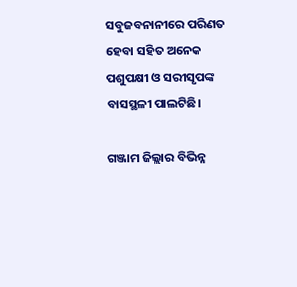ସବୁଜବନାନୀରେ ପରିଣତ ହେବା ସହିତ ଅନେକ ପଶୁପକ୍ଷୀ ଓ ସରୀସୃପଙ୍କ ବାସସ୍ଥଳୀ ପାଲଟିଛି।

ଗଞ୍ଜାମ ଜିଲ୍ଲାର ବିଭିନ୍ନ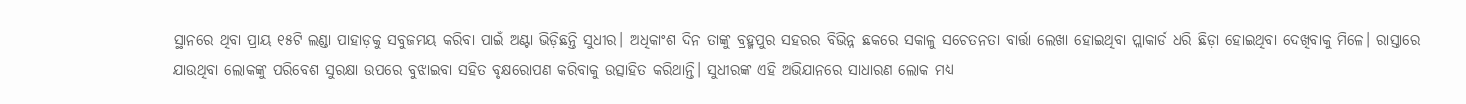ସ୍ଥାନରେ ଥିବା ପ୍ରାୟ ୧୫ଟି ଲଣ୍ଡା ପାହାଡ଼କୁ ସବୁଜମୟ କରିବା ପାଇଁ ଅଣ୍ଟା ଭିଡ଼ିଛନ୍ତି ସୁଧୀର। ଅଧିକାଂଶ ଦିନ ତାଙ୍କୁ ବ୍ରହ୍ମପୁର ସହରର ବିଭିନ୍ନ ଛକରେ ସକାଳୁ ସଚେତନତା ବାର୍ତ୍ତା ଲେଖା ହୋଇଥିବା ପ୍ଲାକାର୍ଡ ଧରି ଛିଡ଼ା ହୋଇଥିବା ଦେଖିବାକୁ ମିଳେ। ରାସ୍ତାରେ ଯାଉଥିବା ଲୋକଙ୍କୁ ପରିବେଶ ସୁରକ୍ଷା ଉପରେ ବୁଝାଇବା ସହିତ ବୃକ୍ଷରୋପଣ କରିବାକୁ ଉତ୍ସାହିତ କରିଥାନ୍ତି। ସୁଧୀରଙ୍କ ଏହି ଅଭିଯାନରେ ସାଧାରଣ ଲୋକ ମଧ୍ୟ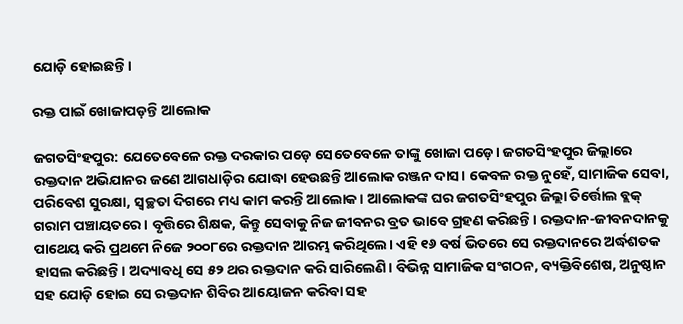ଯୋଡ଼ି ହୋଇଛନ୍ତି।

ରକ୍ତ ପାଇଁ ଖୋଜାପଡ଼ନ୍ତି ଆଲୋକ

ଜଗତସିଂହପୁର: ଯେତେବେଳେ ରକ୍ତ ଦରକାର ପଡ଼େ ସେତେବେଳେ ତାଙ୍କୁ ଖୋଜା ପଡ଼େ। ଜଗତସିଂହପୁର ଜିଲ୍ଲାରେ ରକ୍ତଦାନ ଅଭିଯାନର ଜଣେ ଆଗଧାଡ଼ିର ଯୋଦ୍ଧା ହେଉଛନ୍ତି ଆଲୋକ ରଞ୍ଜନ ଦାସ। କେବଳ ରକ୍ତ ନୁହେଁ, ସାମାଜିକ ସେବା, ପରିବେଶ ସୁରକ୍ଷା, ସ୍ବଚ୍ଛତା ଦିଗରେ ମଧ୍ୟ କାମ କରନ୍ତି ଆଲୋକ। ଆଲୋକଙ୍କ ଘର ଜଗତସିଂହପୁର ଜିଲ୍ଲା ତିର୍ତ୍ତୋଲ ବ୍ଲକ୍‌ ଗରାମ ପଞ୍ଚାୟତରେ। ବୃତ୍ତିରେ ଶିକ୍ଷକ, କିନ୍ତୁ ସେବାକୁ ନିଜ ଜୀବନର ବ୍ରତ ଭାବେ ଗ୍ରହଣ କରିଛନ୍ତି। ରକ୍ତଦାନ-ଜୀବନଦାନକୁ ପାଥେୟ କରି ପ୍ରଥମେ ନିଜେ ୨୦୦୮ରେ ରକ୍ତଦାନ ଆରମ୍ଭ କରିଥିଲେ। ଏହି ୧୬ ବର୍ଷ ଭିତରେ ସେ ରକ୍ତଦାନରେ ଅର୍ଦ୍ଧଶତକ ହାସଲ କରିଛନ୍ତି। ଅଦ୍ୟାବଧି ସେ ୫୨ ଥର ରକ୍ତଦାନ କରି ସାରିଲେଣି। ବିଭିନ୍ନ ସାମାଜିକ ସଂଗଠନ, ବ୍ୟକ୍ତିବିଶେଷ, ଅନୁଷ୍ଠାନ ସହ ଯୋଡ଼ି ହୋଇ ସେ ରକ୍ତଦାନ ଶିବିର ଆୟୋଜନ କରିବା ସହ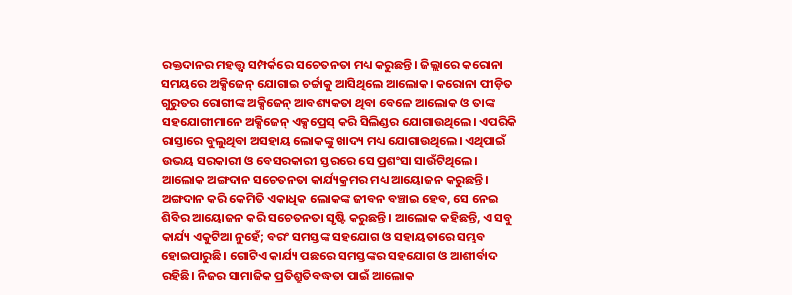ରକ୍ତଦାନର ମହତ୍ତ୍ବ ସମ୍ପର୍କରେ ସଚେତନତା ମଧ୍ୟ କରୁଛନ୍ତି। ଜିଲ୍ଲାରେ କରୋନା ସମୟରେ ଅକ୍ସିଜେନ୍‌ ଯୋଗାଇ ଚର୍ଚ୍ଚାକୁ ଆସିଥିଲେ ଆଲୋକ। କରୋନା ପୀଡ଼ିତ ଗୁରୁତର ରୋଗୀଙ୍କ ଅକ୍ସିଜେନ୍‌ ଆବଶ୍ୟକତା ଥିବା ବେଳେ ଆଲୋକ ଓ ତାଙ୍କ ସହଯୋଗୀମାନେ ଅକ୍ସିଜେନ୍ ଏକ୍ସପ୍ରେସ୍‌ କରି ସିଲିଣ୍ଡର ଯୋଗାଉଥିଲେ। ଏପରିକି ରାସ୍ତାରେ ବୁଲୁଥିବା ଅସହାୟ ଲୋକଙ୍କୁ ଖାଦ୍ୟ ମଧ୍ୟ ଯୋଗାଉଥିଲେ। ଏଥିପାଇଁ ଉଭୟ ସରକାରୀ ଓ ବେସରକାରୀ ସ୍ତରରେ ସେ ପ୍ରଶଂସା ସାଉଁଟିଥିଲେ। ଆଲୋକ ଅଙ୍ଗଦାନ ସଚେତନତା କାର୍ଯ୍ୟକ୍ରମର ମଧ୍ୟ ଆୟୋଜନ କରୁଛନ୍ତି। ଅଙ୍ଗଦାନ କରି କେମିତି ଏକାଧିକ ଲୋକଙ୍କ ଜୀବନ ବଞ୍ଚାଇ ହେବ, ସେ ନେଇ ଶିବିର ଆୟୋଜନ କରି ସଚେତନତା ସୃଷ୍ଟି କରୁଛନ୍ତି। ଆଲୋକ କହିଛନ୍ତି, ଏ ସବୁ କାର୍ଯ୍ୟ ଏକୁଟିଆ ନୁହେଁ; ବରଂ ସମସ୍ତଙ୍କ ସହଯୋଗ ଓ ସହାୟତାରେ ସମ୍ଭବ ହୋଇପାରୁଛି। ଗୋଟିଏ କାର୍ଯ୍ୟ ପଛରେ ସମସ୍ତଙ୍କର ସହଯୋଗ ଓ ଆଶୀର୍ବାଦ ରହିଛି। ନିଜର ସାମାଜିକ ପ୍ରତିଶ୍ରୁତିବଦ୍ଧତା ପାଇଁ ଆଲୋକ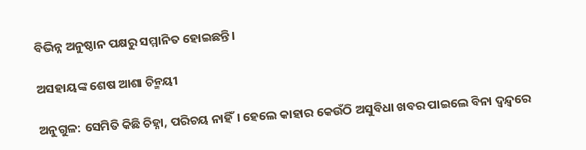ବିଭିନ୍ନ ଅନୁଷ୍ଠାନ ପକ୍ଷରୁ ସମ୍ମାନିତ ହୋଇଛନ୍ତି।

ଅସହାୟଙ୍କ ଶେଷ ଆଶା ଚିନ୍ମୟୀ

ଅନୁଗୁଳ: ସେମିତି କିଛି ଚିହ୍ନା, ପରିଚୟ ନାହିଁ। ହେଲେ କାହାର କେଉଁଠି ଅସୁବିଧା ଖବର ପାଇଲେ ବିନା ଦ୍ବନ୍ଦ୍ବରେ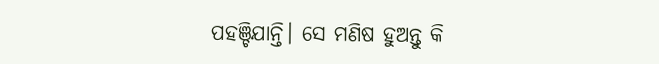ପହଞ୍ଚିଯାନ୍ତି। ସେ ମଣିଷ ହୁଅନ୍ତୁ କି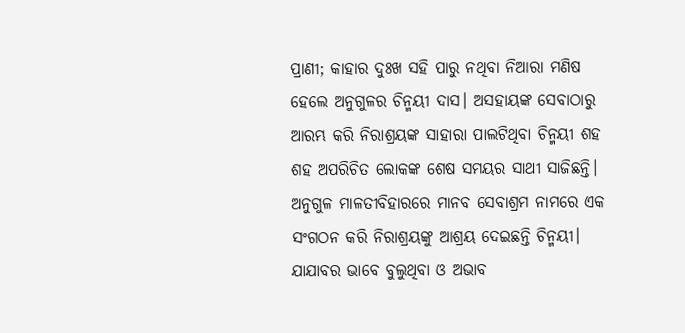ପ୍ରାଣୀ; କାହାର ଦୁଃଖ ସହି ପାରୁ ନଥିବା ନିଆରା ମଣିଷ ହେଲେ ଅନୁଗୁଳର ଚିନ୍ମୟୀ ଦ‌ାସ। ଅସହାୟଙ୍କ ସେବାଠାରୁ ଆରମ୍ଭ କରି ନିରାଶ୍ରୟଙ୍କ ସାହାରା ପାଲଟିଥିବା ଚିନ୍ମୟୀ ଶହ ଶହ ଅପରିଚିତ ଲୋକଙ୍କ ଶେଷ ସମୟର ସାଥୀ ସାଜିଛନ୍ତି।
ଅନୁଗୁଳ ମାଳତୀବିହାରରେ ମାନବ ସେବାଶ୍ରମ ନାମରେ ଏକ ସଂଗଠନ କରି ନିରାଶ୍ରୟଙ୍କୁ ଆଶ୍ରୟ ଦେଇଛନ୍ତି ଚିନ୍ମୟୀ। ଯାଯାବର ଭାବେ ବୁଲୁଥିବା ଓ ଅଭାବ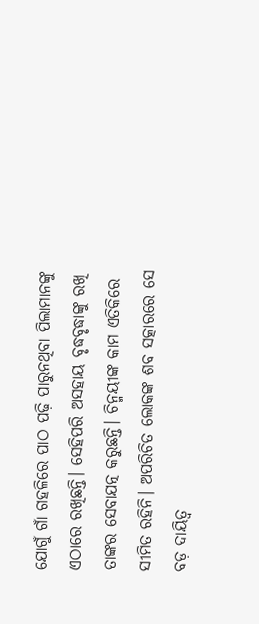ଯୋଗୁଁ ଗାଁ ଗହଳିରେ ପାଠ ପଢ଼ି ପାରୁନଥିବା ପିଲାମାନଙ୍କୁ ଏଠାରେ ରଖିଛନ୍ତି। ସେହିପରି ଅସହାୟ ବୃଦ୍ଧବୃଦ୍ଧାଙ୍କୁ ରଖି ତାଙ୍କର ସେବାଯତ୍ନ କରୁଛନ୍ତି। ଚିନ୍ମୟୀଙ୍କ କାମ ଏତିକିରେ ସୀମିତ ରହିନି। ଅପରିଚିତ ଲୋକଙ୍କ ଶବ ସତ୍କାରରେ ସେ ବଡ଼ ଦାୟିତ୍ବ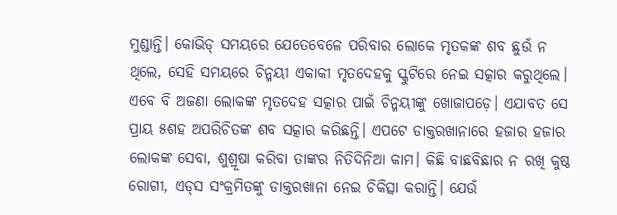ମୁଣ୍ଡାନ୍ତି। କୋଭିଡ୍‌ ସମୟରେ ‌ଯେତେବେଳେ ପରିବାର ଲୋକେ ମୃତକଙ୍କ ଶବ ଛୁଉଁ ନ ଥିଲେ, ସେହି ସମୟରେ ଚିନ୍ମୟୀ ଏକାକୀ ମୃତଦେହକୁ ସ୍କୁଟିରେ ନେଇ ସତ୍କାର କରୁଥିଲେ। ଏବେ ବି ଅଜଣା ଲୋକଙ୍କ ମୃତଦେହ ସତ୍କାର ପାଇଁ ଚିନ୍ମୟୀଙ୍କୁ ଖୋଜାପଡ଼େ। ଏଯାବତ ସେ ପ୍ରାୟ ୫ଶହ ଅପରିଚିତଙ୍କ ଶବ ସତ୍କାର କରିଛନ୍ତି। ଏପଟେ ଡାକ୍ତରଖାନାରେ ହଜାର ହଜାର ଲୋକଙ୍କ ସେବା, ଶୁଶ୍ରୂଷା କରିବା ତାଙ୍କର ନିତିଦିନିଆ କାମ। କିଛି ବାଛବିଛାର ନ ରଖି କୁଷ୍ଠ ରୋଗୀ, ଏଡ୍‌ସ ସଂକ୍ରମିତଙ୍କୁ ଡାକ୍ତରଖାନା ନେଇ ଚିକିତ୍ସା କରାନ୍ତି। ଯେଉଁ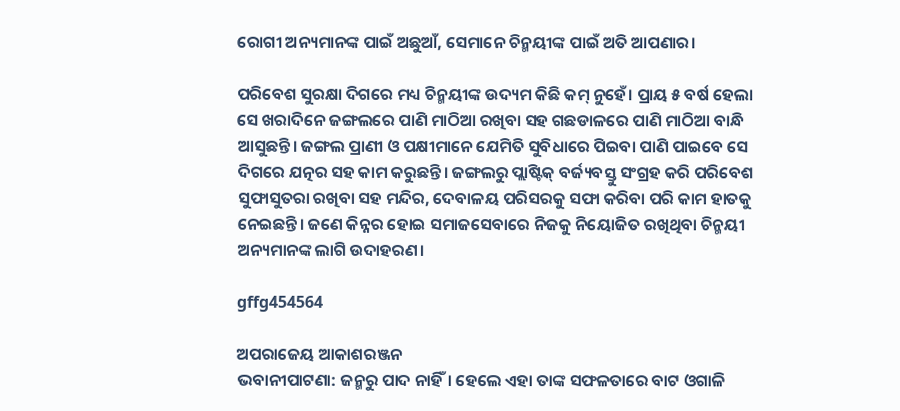ରୋଗୀ ଅନ୍ୟମାନଙ୍କ ପାଇଁ ଅଛୁଆଁ, ସେମାନେ ଚିନ୍ମୟୀଙ୍କ ପାଇଁ ଅତି ଆପଣାର।

ପରିବେଶ ସୁରକ୍ଷା ଦିଗରେ ମଧ୍ୟ ଚିନ୍ମୟୀଙ୍କ ଉଦ୍ୟମ କିଛି କମ୍ ନୁହେଁ। ପ୍ରାୟ ୫ ବର୍ଷ ହେଲା ସେ ଖରାଦିନେ ଜଙ୍ଗଲରେ ପାଣି ମ‌ାଠିଆ ରଖିବା ସହ ଗଛଡାଳରେ ପାଣି ମାଠିଆ ବାନ୍ଧି ଆସୁଛନ୍ତି। ଜଙ୍ଗଲ ପ୍ରାଣୀ ଓ ପକ୍ଷୀମାନେ ଯେମିତି ସୁବିଧାରେ ପିଇବା ପାଣି ପାଇବେ ସେ ଦିଗରେ ଯତ୍ନର ସହ କାମ କରୁଛନ୍ତି। ଜଙ୍ଗଲରୁ ପ୍ଲାଷ୍ଟିକ୍‌ ବର୍ଜ୍ୟବସ୍ତୁ ସଂଗ୍ରହ କରି ପରିବେଶ ସୁଫାସୁତରା ରଖିବା ସହ ମନ୍ଦିର, ଦେବାଳୟ ପରିସରକୁ ସଫା କରିବା ପରି କାମ ହାତକୁ ନେଇଛନ୍ତି। ଜଣେ କିନ୍ନର ହୋଇ ସମାଜସେବାରେ ନିଜକୁ ନିୟୋଜିତ ରଖିଥିବା ଚିନ୍ମୟୀ ଅନ୍ୟମାନଙ୍କ ଲାଗି ଉଦାହରଣ।

gffg454564

ଅପରାଜେୟ ଆକାଶରଞ୍ଜନ
ଭବାନୀପାଟଣା: ଜନ୍ମରୁ ପାଦ ନାହିଁ। ହେଲେ ଏହା ତାଙ୍କ ସଫଳତାରେ ବାଟ ଓଗାଳି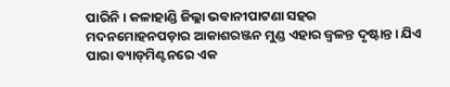ପାରିନି। କଳାହାଣ୍ଡି ଜିଲ୍ଲା ଭବାନୀପାଟଣା ସହର ମଦନମୋହନପଡ଼ାର ଆକାଶରଞ୍ଜନ ମୁଣ୍ଡ ଏହାର ଜ୍ବଳନ୍ତ ଦୃଷ୍ଟାନ୍ତ। ଯିଏ ପାରା ବ୍ୟାଡ୍‌ମିଣ୍ଟନରେ ଏକ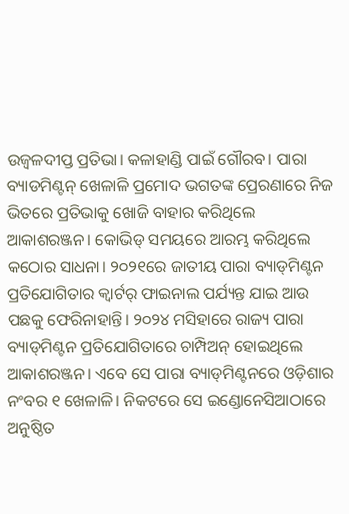ଉଜ୍ବଳଦୀପ୍ତ ପ୍ରତିଭା। କଳାହାଣ୍ଡି ପାଇଁ ଗୌରବ। ପାରା ବ୍ୟାଡମିଣ୍ଟନ୍‌ ଖେଳାଳି ପ୍ରମୋଦ ଭଗତଙ୍କ ପ୍ରେରଣାରେ ନିଜ ଭିତରେ ପ୍ରତିଭାକୁ ଖୋଜି ବାହାର କରିଥିଲେ ଆକାଶରଞ୍ଜନ। କୋଭିଡ୍‌ ସମୟରେ ଆରମ୍ଭ କରିଥିଲେ କଠୋର ସାଧନା। ୨୦୨୧ରେ ଜାତୀୟ ପାରା ବ୍ୟାଡ୍‌ମିଣ୍ଟନ ପ୍ରତିଯୋଗିତାର କ୍ବାର୍ଟର୍‌ ଫାଇନାଲ ପର୍ଯ୍ୟନ୍ତ ଯାଇ ଆଉ ପଛକୁ ଫେରିନାହାନ୍ତି। ୨୦୨୪ ମସିହାରେ ରାଜ୍ୟ ପାରା ବ୍ୟାଡ୍‌ମିଣ୍ଟନ ପ୍ରତିଯୋଗିତାରେ ଚାମ୍ପିଅନ୍‌ ହୋଇଥିଲେ ଆକାଶରଞ୍ଜନ। ଏବେ ସେ ପାରା ବ୍ୟାଡ୍‌ମିଣ୍ଟନରେ ଓଡ଼ିଶାର ନଂବର ୧ ଖେଳାଳି। ନିକଟରେ ସେ ଇଣ୍ଡୋନେସିଆଠାରେ ଅନୁଷ୍ଠିତ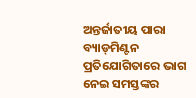ଅନ୍ତର୍ଜାତୀୟ ପାରା ବ୍ୟାଡ୍‌ମିଣ୍ଟନ ପ୍ରତିଯୋଗିତାରେ ଭାଗ ନେଇ ସମସ୍ତଙ୍କର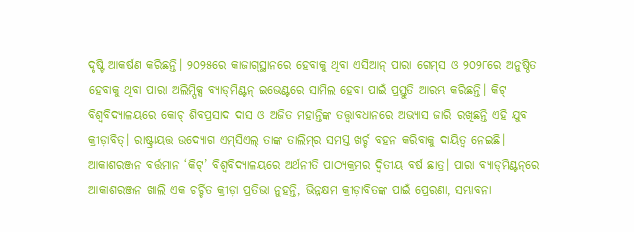ଦୃଷ୍ଟି ଆକର୍ଷଣ କରିଛନ୍ତି। ୨୦୨୫ରେ କାଜାଗ୍‌ସ୍ଥାନରେ ହେବାକୁ ଥିବା ଏସିଆନ୍‌ ପାରା ଗେମ୍‌ସ ଓ ୨୦୨୮ରେ ଅନୁଷ୍ଠିତ ହେବାକୁ ଥିବା ପାରା ଅଲିମ୍ପିକ୍ସ ବ୍ୟାଡ୍‌ମିଣ୍ଟନ୍‌ ଇଭେଣ୍ଟରେ ସାମିଲ ହେବା ପାଇଁ ପ୍ରସ୍ତୁତି ଆରମ୍ଭ କରିଛନ୍ତି। କିଟ୍‌ ବିଶ୍ବବିଦ୍ୟାଳୟରେ କୋଚ୍‌ ଶିବପ୍ରସାଦ ଦାସ ଓ ଅଜିତ ମହାନ୍ତିଙ୍କ ତତ୍ତ୍ବାବଧାନରେ ଅଭ୍ୟାସ ଜାରି ରଖିଛନ୍ତି ଏହି ଯୁବ କ୍ରୀଡ଼ାବିତ୍‌। ରାଷ୍ଟ୍ରାୟତ୍ତ ଉଦ୍ୟୋଗ ଏମ୍‌ସିଏଲ୍‌ ତାଙ୍କ ତାଲିମ୍‌ର ସମସ୍ତ ଖର୍ଚ୍ଚ ବହନ କରିବାକୁ ଦାୟିତ୍ବ ନେଇଛି। ଆକାଶରଞ୍ଜନ ବର୍ତ୍ତମାନ ‘କିଟ୍‌’ ବିଶ୍ବବିଦ୍ୟାଳୟରେ ଅର୍ଥନୀତି ପାଠ୍ୟକ୍ରମର ଦ୍ବିତୀୟ ବର୍ଷ ଛାତ୍ର। ପାରା ବ୍ୟାଡ୍‌ମିଣ୍ଟନ୍‌ରେ ଆକାଶରଞ୍ଜନ ଖାଲି ଏକ ଚର୍ଚ୍ଚିତ କ୍ରୀଡ଼ା ପ୍ରତିଭା ନୁହନ୍ତି, ଭିନ୍ନକ୍ଷମ କ୍ରୀଡ଼ାବିତଙ୍କ ପାଇଁ ପ୍ରେରଣା, ସମ୍ଭା‌ବନା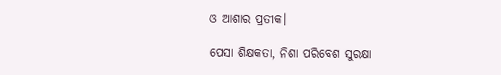ଓ ଆଶାର ପ୍ରତୀକ।

ପେସା ଶିକ୍ଷକତା, ନିଶା ପରିବେଶ ସୁରକ୍ଷା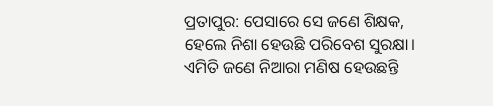ପ୍ରତାପୁର: ପେସାରେ ସେ ଜଣେ ଶିକ୍ଷକ, ହେଲେ ନିଶା ହେଉଛି ପରିବେଶ ସୁରକ୍ଷା। ଏମିତି ଜଣେ ନିଆରା ମଣିଷ ହେଉଛନ୍ତି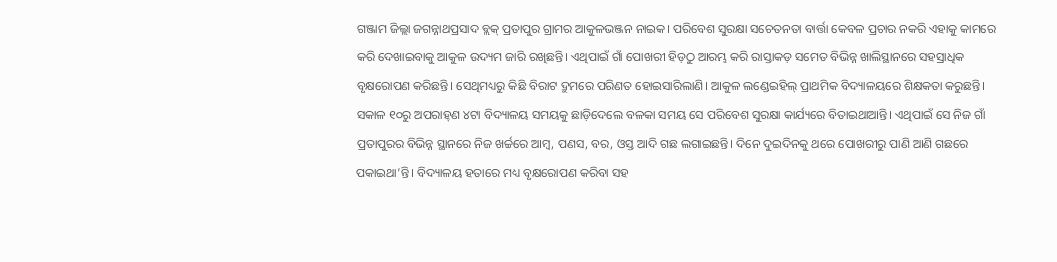ଗଞ୍ଜାମ ଜିଲ୍ଲା ଜଗନ୍ନାଥପ୍ରସାଦ ବ୍ଲକ୍ ପ୍ରତାପୁର ଗ୍ରାମର ଆକୁଳଭଞ୍ଜନ ନାଇକ। ପରିବେଶ ସୁରକ୍ଷା ସଚେତନତା ବାର୍ତ୍ତା କେବଳ ପ୍ରଚାର ନକରି ଏହାକୁ କାମରେ କରି ଦେଖାଇବାକୁ ଆକୁଳ ଉଦ୍ୟମ ଜାରି ରଖିଛନ୍ତି। ଏଥିପାଇଁ ଗାଁ ପୋଖରୀ ହିଡ଼ଠୁ ଆରମ୍ଭ କରି ରାସ୍ତାକଡ଼ ସମେତ ବିଭିନ୍ନ ଖାଲିସ୍ଥାନରେ ସହସ୍ରାଧିକ ବୃକ୍ଷ‌ରୋପଣ କରିଛନ୍ତି। ସେଥିମଧ୍ୟରୁ କିଛି ବିରାଟ ଦ୍ରୁମରେ ପରିଣତ ହୋଇସାରିଲାଣି। ଆକୁଳ ‌ଲଣ୍ଡେଇହିଲ୍ ପ୍ରାଥମିକ ବିଦ୍ୟାଳୟରେ ଶିକ୍ଷକତା କରୁଛନ୍ତି। ସକାଳ ୧୦ରୁ ଅପରାହ୍‌ଣ ୪ଟା ବିଦ୍ୟାଳୟ ସମୟକୁ ଛାଡ଼ିଦେଲେ ବଳକା ସମୟ ସେ ପରିବେଶ ସୁରକ୍ଷା କାର୍ଯ୍ୟରେ ବିତାଇଥାଆନ୍ତି। ଏଥିପାଇଁ ସେ ନିଜ ଗାଁ ପ୍ରତାପୁରର ବିଭିନ୍ନ ସ୍ଥାନରେ ନିଜ ଖର୍ଚ୍ଚରେ ଆମ୍ବ, ପଣସ, ବର, ଓସ୍ତ ଆଦି ଗଛ ଲଗାଇଛନ୍ତି। ଦିନେ ଦୁଇଦିନକୁ ଥରେ ପୋଖରୀରୁ ପାଣି ଆଣି ଗଛରେ ପକାଇଥା’ନ୍ତି। ବିଦ୍ୟାଳୟ ହତା‌ରେ ମଧ୍ୟ ବୃକ୍ଷରୋପଣ କରିବା ସହ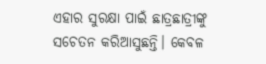ଏହାର ସୁରକ୍ଷା ପାଇଁ ଛାତ୍ରଛାତ୍ରୀଙ୍କୁ ସଚେତନ କରିଆସୁଛନ୍ତି। କେବଳ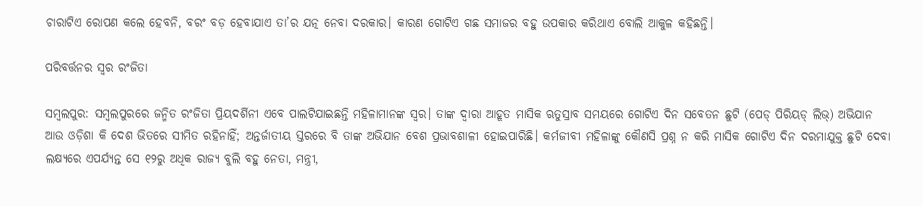ଚାରାଟିଏ ରୋପଣ କଲେ ହେବନି, ବରଂ ବଡ଼ ହେବାଯାଏ ତା’ର ଯତ୍ନ ନେବା ଦରକାର। କାରଣ ଗୋଟିଏ ଗଛ ସମାଜର ବହୁ ଉପକାର କରିଥାଏ ବୋଲି ଆକୁଳ କହିଛନ୍ତି।

ପରିବର୍ତ୍ତନର ସ୍ବର ରଂଜିତା

ସମ୍ବଲପୁର: ସମ୍ବଲପୁରରେ ଜନ୍ମିତ ରଂଜିତା ପ୍ରିୟଦର୍ଶିନୀ ଏବେ ପାଲଟିଯାଇଛନ୍ତି ମହିଳାମାନଙ୍କ ସ୍ବର। ତାଙ୍କ ଦ୍ବାରା ଆହୂତ ମାସିକ ଋତୁସ୍ରାବ ସମୟରେ ଗୋଟିଏ ଦିନ ସବେତନ ଛୁଟି (ପେଡ୍‌ ପିରିୟଡ୍‌ ଲିଭ୍) ଅଭିଯାନ ଆଉ ଓଡ଼ିଶା କି ଦେଶ ଭିତରେ ସୀମିତ ରହିନାହିଁ; ଅନ୍ତର୍ଜାତୀୟ ସ୍ତରରେ ବି ତାଙ୍କ ଅଭିଯାନ ବେଶ ପ୍ରଭାବଶାଳୀ ହୋଇପାରିଛି। କର୍ମଜୀବୀ ମହିଳାଙ୍କୁ କୌଣସି ପ୍ରଶ୍ନ ନ କରି ମାସିକ ଗୋଟିଏ ଦିନ ଦରମାଯୁକ୍ତ ଛୁଟି ଦେବା ଲକ୍ଷ୍ୟରେ ଏପର୍ଯ୍ୟନ୍ତ ସେ ୧୨ରୁ ଅଧିକ ରାଜ୍ୟ ବୁଲି ବହୁ ନେତା, ମନ୍ତ୍ରୀ,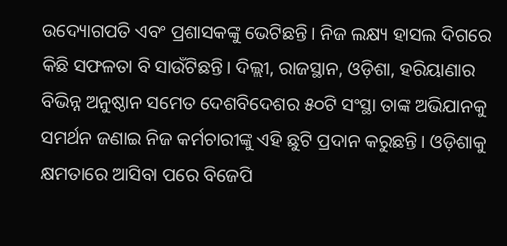ଉଦ୍ୟୋଗପତି ଏବଂ ପ୍ରଶାସକଙ୍କୁ ଭେଟିଛନ୍ତି। ନିଜ ଲକ୍ଷ୍ୟ ହାସଲ ଦିଗରେ କିଛି ସଫଳତା ବି ସାଉଁଟିଛନ୍ତି। ଦିଲ୍ଲୀ, ରାଜସ୍ଥାନ, ଓଡ଼ିଶା, ହରିୟାଣାର ବିଭିନ୍ନ ଅନୁଷ୍ଠାନ ସମେତ ଦେଶବିଦେଶର ୫୦ଟି ସଂସ୍ଥା ତାଙ୍କ ଅଭିଯାନକୁ ସମର୍ଥନ ଜଣାଇ ନିଜ କର୍ମଚାରୀଙ୍କୁ ଏହି ଛୁଟି ପ୍ରଦାନ କରୁଛନ୍ତି। ଓଡ଼ିଶାକୁ କ୍ଷମତାରେ ଆସିବା ପରେ ବିଜେପି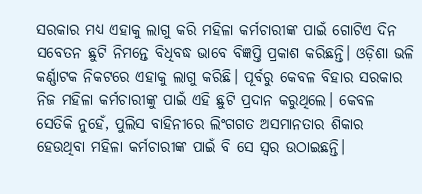ସରକାର ମଧ୍ୟ ଏହାକୁ ଲାଗୁ କରି ମହିଳା କର୍ମଚାରୀଙ୍କ ପାଇଁ ଗୋଟିଏ ଦିନ ସ‌ବେତନ ଛୁଟି ନିମନ୍ତେ ବିଧିବଦ୍ଧ ଭାବେ ବିଜ୍ଞପ୍ତି ପ୍ରକାଶ କରିଛନ୍ତି। ଓଡ଼ିଶା ଭଳି କର୍ଣ୍ଣାଟକ ନିକଟରେ ଏହାକୁ ଲାଗୁ କରିଛି। ପୂର୍ବରୁ କେବଳ ବିହାର ସରକାର ନିଜ ମହିଳା କର୍ମଚାରୀଙ୍କୁ ପାଇଁ ଏହି ଛୁଟି ପ୍ରଦାନ କରୁଥିଲେ। କେବଳ ସେତିକି ନୁହେଁ, ପୁଲିସ ବାହିନୀରେ ଲିଂଗଗତ ଅସମାନତାର ଶିକାର ହେଉଥିବା ମହିଳା କର୍ମଚାରୀଙ୍କ ପାଇଁ ବି ସେ ସ୍ବର ଉଠାଇଛନ୍ତି।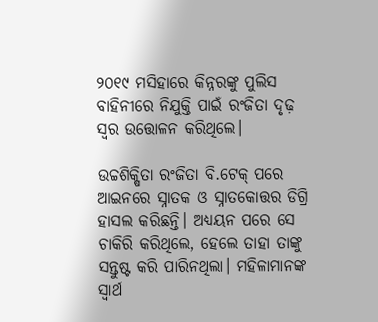୨୦୧୯ ମସିହାରେ କିନ୍ନରଙ୍କୁ ପୁଲିସ ବାହିନୀରେ ନିଯୁକ୍ତି ପାଇଁ ରଂଜିତା ଦୃଢ଼ ସ୍ବର ଉତ୍ତୋଳନ କରିଥିଲେ।

ଉଚ୍ଚଶିକ୍ଷିତା ରଂଜିତା ବି.ଟେକ୍ ପରେ ଆଇନରେ ସ୍ନାତକ ଓ ସ୍ନାତକୋତ୍ତର ଡିଗ୍ରି ହାସଲ କରିଛନ୍ତି। ଅଧ୍ୟୟନ ପରେ ସେ ଚାକିରି କରିଥିଲେ, ହେଲେ ତାହା ତାଙ୍କୁ ସନ୍ତୁଷ୍ଟ କରି ପାରିନଥିଲା। ମହିଳାମାନଙ୍କ ସ୍ବାର୍ଥ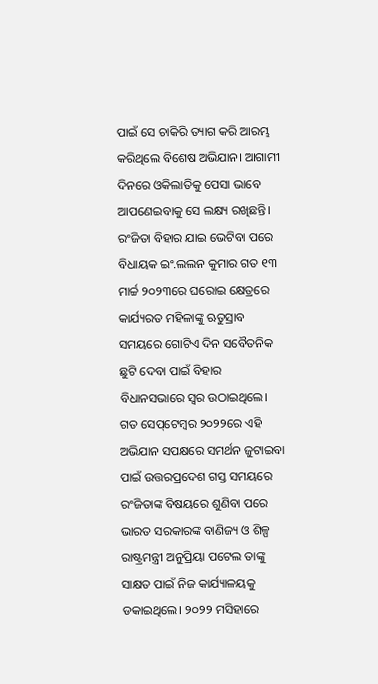ପାଇଁ ସେ ଚାକିରି ତ୍ୟାଗ କରି ଆରମ୍ଭ କରିଥିଲେ ବିଶେଷ ଅଭିଯାନ। ଆଗାମୀ ଦିନରେ ଓକିଲାତିକୁ ପେସା ଭାବେ ଆପଣେଇବାକୁ ସେ ଲକ୍ଷ୍ୟ ରଖିଛନ୍ତି। ରଂଜିତା ବିହାର ଯାଇ ଭେଟିବା ପରେ ବିଧାୟକ ଇଂ.ଲଲନ କୁମାର ଗତ ୧୩ ମାର୍ଚ୍ଚ ୨୦୨୩ରେ ଘରୋଇ କ୍ଷେତ୍ରରେ କାର୍ଯ୍ୟରତ ମହିଳାଙ୍କୁ ଋତୁସ୍ରାବ ସମୟରେ ଗୋଟିଏ ଦିନ ସବୈତନିକ ଛୁଟି ଦେବା ପାଇଁ ବିହାର ବିଧାନସଭାରେ ସ୍ବର ଉଠାଇଥିଲେ। ଗତ ସେପ୍‌ଟେମ୍ବର ୨୦୨୨ରେ ଏହି  ଅଭିଯାନ ସପକ୍ଷରେ ସମର୍ଥନ ଜୁଟାଇବା ପାଇଁ ଉତ୍ତରପ୍ରଦେଶ ଗସ୍ତ ସମୟରେ ରଂଜିତାଙ୍କ ବିଷୟରେ ଶୁଣିବା ପରେ ଭାରତ ସରକାରଙ୍କ ବାଣିଜ୍ୟ ଓ ଶିଳ୍ପ ରାଷ୍ଟ୍ରମନ୍ତ୍ରୀ ଅନୁପ୍ରିୟା ପଟେଲ ତାଙ୍କୁ ସାକ୍ଷତ ପାଇଁ ନିଜ କାର୍ଯ୍ୟାଳୟକୁ ଡକାଇଥିଲେ। ୨୦୨୨ ମସିହାରେ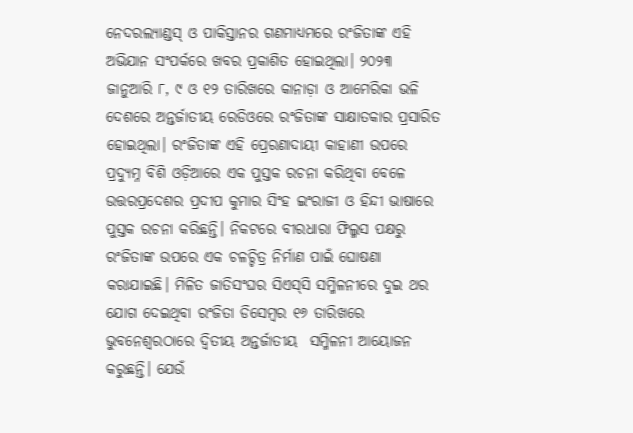ନେଦରଲ୍ୟାଣ୍ଡସ୍‌ ଓ ପାକିସ୍ତାନର ଗଣମାଧ୍ୟମରେ ରଂଜିତାଙ୍କ ଏହି ଅଭିଯାନ ସଂପର୍କରେ ଖବର ପ୍ରକାଶିତ ହୋଇଥିଲା। ୨୦୨୩ ଜାନୁଆରି ୮, ୯ ଓ ୧୨ ତାରିଖରେ କାନାଡ଼ା ଓ ଆମେରିକା ଭଳି ଦେଶରେ ଅନ୍ତର୍ଜାତୀୟ ରେଡିଓରେ ରଂଜିତାଙ୍କ ସାକ୍ଷାତକାର ପ୍ରସାରିତ ହୋଇଥିଲା। ରଂଜିତାଙ୍କ ଏହି ପ୍ରେରଣାଦାୟୀ କାହାଣୀ ଉପରେ ପ୍ରଦ୍ୟୁମ୍ନ ବିଶି ଓଡ଼ିଆରେ ଏକ ପୁସ୍ତକ ରଚନା କରିଥିବା ବେଳେ ଉତ୍ତରପ୍ରଦେଶର ପ୍ରଦୀପ କୁମାର ସିଂହ ଇଂରାଜୀ ଓ ହିନ୍ଦୀ ଭାଷାରେ ପୁସ୍ତକ ରଚନା କରିଛନ୍ତି। ନିକଟରେ ବୀରଧାରା ଫିଲ୍ମସ ପକ୍ଷରୁ ରଂଜିତାଙ୍କ ଉପରେ ଏକ ଚଳଚ୍ଚିତ୍ର ନିର୍ମାଣ ପାଇଁ ଘୋଷଣା କରାଯାଇଛି। ମିଳିତ ଜାତିସଂଘର ସିଏସ୍‌ସି ସମ୍ମିଳନୀରେ ଦୁଇ ଥର ଯୋଗ ଦେଇଥିବା ରଂଜିତା ଡିସେମ୍ବର ୧୬ ତାରିଖରେ ଭୁବନେଶ୍ବରଠାରେ ଦ୍ବିତୀୟ ଅନ୍ତର୍ଜାତୀୟ  ସମ୍ମିଳନୀ ଆୟୋଜନ କରୁଛନ୍ତି। ଯେଉଁ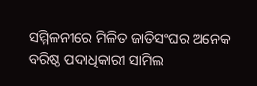ସମ୍ମିଳନୀରେ ମିଳିତ ଜାତିସଂଘର ଅନେକ ବରିଷ୍ଠ ପଦାଧିକାରୀ ସାମିଲ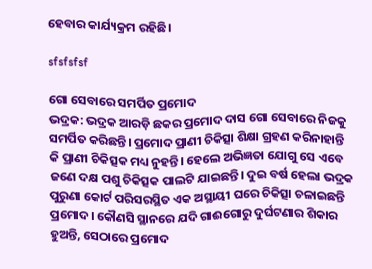ହେବାର କାର୍ଯ୍ୟକ୍ରମ ରହିଛି।

sfsfsfsf

ଗୋ ସେବାରେ ସମର୍ପିତ ପ୍ରମୋଦ
ଭଦ୍ରକ: ଭଦ୍ରକ ଆରଡ଼ି ଛକର ପ୍ରମୋଦ ଦାସ ଗୋ ସେବାରେ ନିଜକୁ ସମର୍ପିତ କରିଛନ୍ତି। ପ୍ରମୋଦ ପ୍ରାଣୀ ଚିକିତ୍ସା ଶିକ୍ଷା ଗ୍ରହଣ କରିନାହାନ୍ତି କି ପ୍ରାଣୀ ଚିକିତ୍ସକ ମଧ୍ୟ ନୁହନ୍ତି। ହେଲେ ଅଭିଜ୍ଞତା ଯୋଗୁ ସେ ଏବେ ଜଣେ ଦକ୍ଷ ପଶୁ ଚିକିତ୍ସକ ପାଲଟି ଯାଇଛନ୍ତି। ଦୁଇ ବର୍ଷ ହେଲା ଭଦ୍ରକ ପୁରୁଣା କୋର୍ଟ ପରିସରସ୍ଥିତ ଏକ ଅସ୍ଥାୟୀ ଘରେ ଚିକିତ୍ସା ଚଳାଇଛନ୍ତି ପ୍ରମୋଦ। କୌଣସି ସ୍ଥାନରେ ଯଦି ଗାଈଗୋରୁ ଦୁର୍ଘଟଣାର ଶିକାର ହୁଅନ୍ତି, ସେଠାରେ ପ୍ରମୋଦ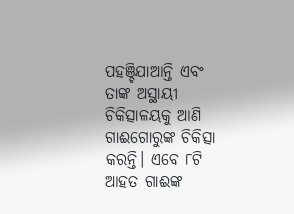ପହଞ୍ଚିଯାଆନ୍ତି ଏବଂ ତାଙ୍କ ଅସ୍ଥାୟୀ ଚିକିତ୍ସାଳୟକୁ ଆଣି ଗାଈଗୋରୁଙ୍କ ଚିକିତ୍ସା କରନ୍ତି। ଏବେ ୮ଟି ଆହତ ଗାଈଙ୍କ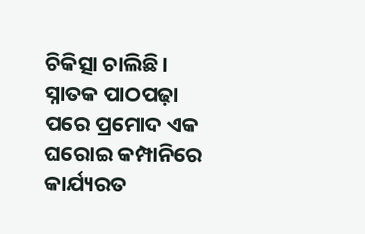ଚିକିତ୍ସା ଚାଲିଛି। ସ୍ନାତକ ପାଠପଢ଼ା ପରେ ପ୍ରମୋଦ ଏକ ଘରୋଇ କମ୍ପାନିରେ କାର୍ଯ୍ୟରତ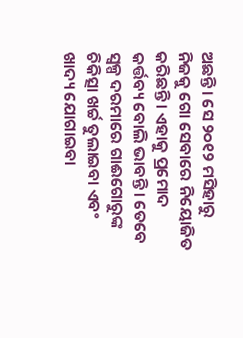ଅଛନ୍ତି। ସେ ୨୦୧୨ ମସିହାରୁ ନିଜକୁ ଗୋ ସେବାରେ ନିୟୋଜିତ କରିଛନ୍ତି। ଏହାକୁ ପ୍ରମୋଦ କର୍ତ୍ତବ୍ୟ ବୋଲି ଭାବନ୍ତି। ତେବେ ସ୍ବଳ୍ପ ଦରମାରେ ଗାଈଗୋରୁଙ୍କ ଚିକିତ୍ସା ଖର୍ଚ୍ଚ ତୁଲାଇବା ଏବଂ ଖାଦ୍ୟ ଯୋଗାଇବା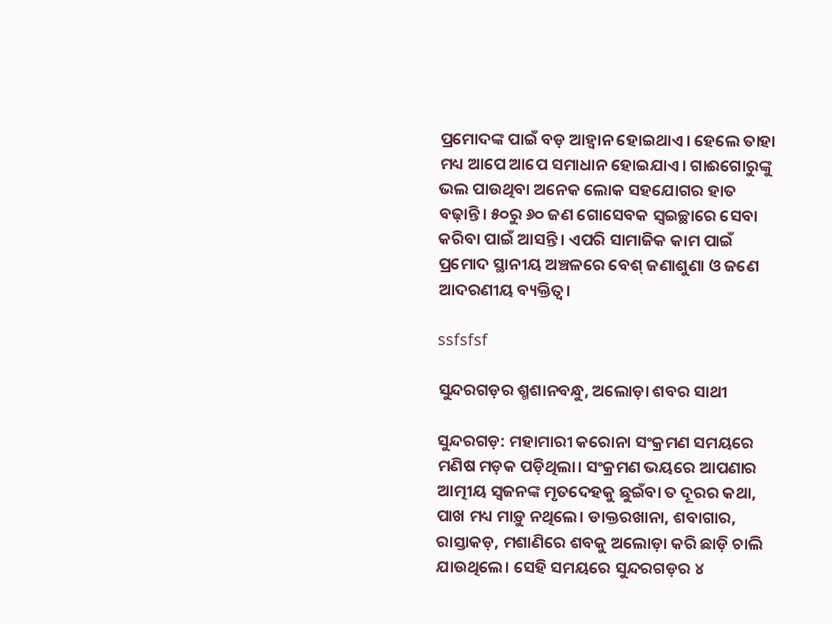ପ୍ରମୋଦଙ୍କ ପାଇଁ ବଡ଼ ଆହ୍ବାନ ହୋଇଥାଏ। ହେଲେ ତାହା ମଧ୍ୟ ଆପେ ଆପେ ସମାଧାନ ହୋଇଯାଏ। ଗାଈଗୋରୁଙ୍କୁ ଭଲ ପାଉଥିବା ଅନେକ ଲୋକ ସହଯୋଗର ହାତ ବଢ଼ାନ୍ତି। ୫୦ରୁ ୬୦ ଜଣ ଗୋସେବକ ସ୍ବଇଚ୍ଛାରେ ସେବା କରିବା ପାଇଁ ଆସନ୍ତି। ଏପରି ସାମାଜିକ କାମ ପାଇଁ ପ୍ର‌ମୋଦ ସ୍ଥାନୀୟ ଅଞ୍ଚଳରେ ବେଶ୍‌ ଜଣାଶୁଣା ଓ ଜଣେ ଆଦରଣୀୟ ବ୍ୟକ୍ତିତ୍ବ।

ssfsfsf

ସୁନ୍ଦରଗଡ଼ର ଶ୍ମଶାନବନ୍ଧୁ, ଅଲୋଡ଼ା ଶବର ସାଥୀ

ସୁନ୍ଦରଗଡ଼: ମହାମାରୀ କରୋନା ସଂକ୍ରମଣ ସମୟରେ ମଣିଷ ମଡ଼କ ପଡ଼ିଥିଲା। ସଂକ୍ରମଣ ଭୟରେ ଆପଣାର ଆତ୍ମୀୟ ସ୍ବଜନଙ୍କ ମୃତଦେହକୁ ଛୁଇଁବା ତ ଦୂରର କଥା, ପାଖ ମଧ୍ୟ ମାଡ଼ୁ ନଥିଲେ। ଡାକ୍ତରଖାନା, ଶବାଗାର, ରାସ୍ତାକଡ଼, ମଶାଣିରେ ଶବକୁ ଅଲୋଡ଼ା କରି ଛାଡ଼ି ଚାଲି ଯାଉଥିଲେ। ସେହି ସମୟରେ ସୁନ୍ଦରଗଡ଼ର ୪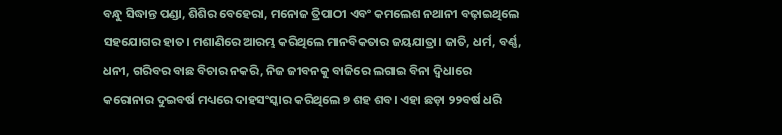ବନ୍ଧୁ ସିଦ୍ଧାନ୍ତ ପଣ୍ଡା, ଶିଶିର ବେହେରା, ମନୋଜ ତ୍ରିପାଠୀ ଏବଂ କମଲେଶ ନଥାନୀ ବଢ଼ାଇଥିଲେ ସହଯୋଗର ହାତ। ମଶାଣିରେ ଆରମ୍ଭ କରିଥିଲେ ମାନବିକତାର ଜୟଯାତ୍ରା। ଜାତି, ଧର୍ମ, ବର୍ଣ୍ଣ, ଧନୀ, ଗରିବର ବାଛ ବିଚାର ନକରି, ନିଜ ଜୀବନକୁ ବାଜିରେ ଲଗାଇ ବିନା ଦ୍ବିଧାରେ କରୋନାର ଦୁଇବର୍ଷ ମଧ୍ୟରେ ଦାହସଂସ୍କାର କରିଥିଲେ ୭ ଶହ ଶବ। ଏହା ଛଡ଼ା ୨୨ବର୍ଷ ଧରି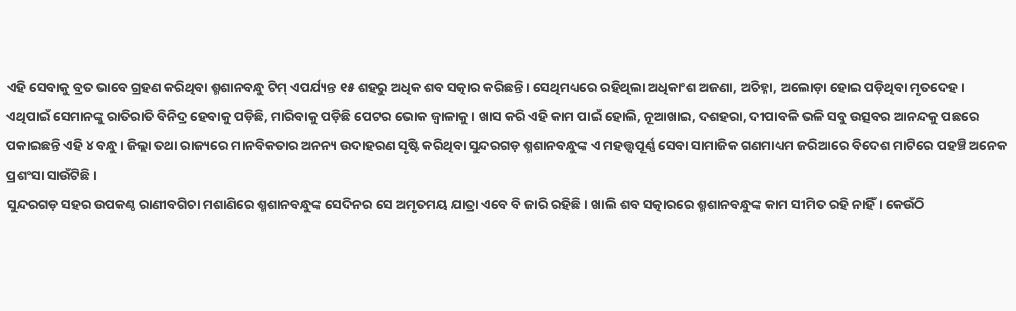ଏହି ସେବାକୁ ବ୍ରତ ଭାବେ ଗ୍ରହଣ କରିଥିବା ଶ୍ମଶାନବନ୍ଧୁ ଟିମ୍ ଏପର୍ଯ୍ୟନ୍ତ ୧୫ ଶହରୁ ଅଧିକ ଶବ ସତ୍କାର କରିଛନ୍ତି। ସେଥିମଧ୍ୟରେ ରହିଥିଲା ଅଧିକାଂଶ ଅଜଣା, ଅଚିହ୍ନା, ଅଲୋଡ଼ା ହୋଇ ପଡ଼ିଥିବା ମୃତଦେହ। ଏଥିପାଇଁ ସେମାନଙ୍କୁ ରାତିରାତି ବିନିଦ୍ର ହେବାକୁ ପଡ଼ିଛି, ମାରିବାକୁ ପଡ଼ିଛି ପେଟର ଭୋକ ଜ୍ବାଳାକୁ। ଖାସ କରି ଏହି କାମ ପାଇଁ ହୋଲି, ନୂଆଖାଇ, ଦଶହରା, ଦୀପାବଳି ଭଳି ସବୁ ଉତ୍ସବର ଆନନ୍ଦକୁ ପଛରେ ପକାଇଛନ୍ତି ଏହି ୪ ବନ୍ଧୁ। ଜିଲ୍ଲା ତଥା ରାଜ୍ୟରେ ମାନବିକତାର ଅନନ୍ୟ ଉଦାହରଣ ସୃଷ୍ଟି କରିଥିବା ସୁନ୍ଦରଗଡ଼ ଶ୍ମଶାନବନ୍ଧୁଙ୍କ ଏ ମହତ୍ତ୍ବପୂର୍ଣ୍ଣ ସେବା ସାମାଜିକ ଗଣମାଧ୍ୟମ ଜରିଆରେ ବିଦେଶ ମାଟିରେ ପହଞ୍ଚି ଅନେକ ପ୍ରଶଂସା ସାଉଁଟିଛି।
ସୁନ୍ଦରଗଡ଼ ସହର ଉପକଣ୍ଠ ରାଣୀବଗିଚା ମଶାଣି‌ରେ ଶ୍ମଶାନବନ୍ଧୁଙ୍କ ସେଦିନର ସେ ଅମୃତମୟ ଯାତ୍ରା ଏବେ ବି ଜାରି ରହିଛି। ଖାଲି ଶବ ସତ୍କାରରେ ଶ୍ମଶାନବନ୍ଧୁଙ୍କ କାମ ସୀମିତ ରହି ନାହିଁ। କେଉଁଠି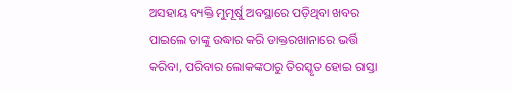ଅସହାୟ ବ୍ୟକ୍ତି ମୁମୂର୍ଷୁ ଅବସ୍ଥାରେ ପଡ଼ିଥିବା ଖବର ପାଇଲେ ତାଙ୍କୁ ଉଦ୍ଧାର କରି ଡାକ୍ତରଖାନାରେ ଭର୍ତ୍ତି କରିବା, ପରିବାର ଲୋକଙ୍କଠାରୁ ତିରସ୍କୃତ ହୋଇ ରାସ୍ତା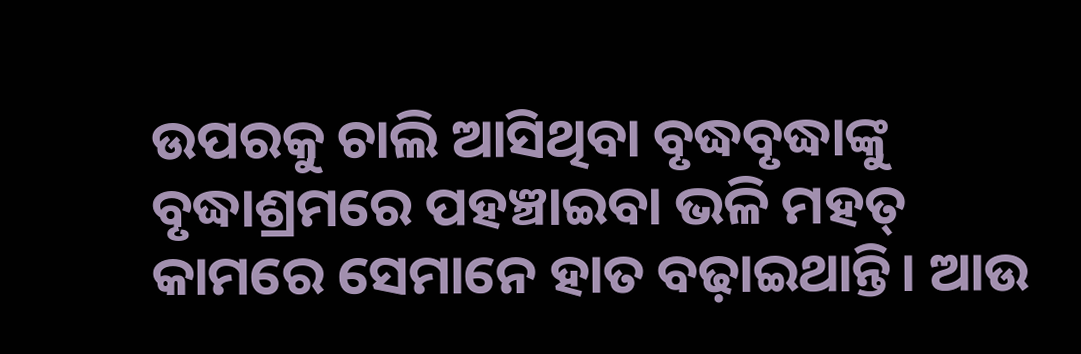ଉପରକୁ ଚାଲି ଆସିଥିବା ବୃଦ୍ଧବୃଦ୍ଧାଙ୍କୁ ବୃଦ୍ଧାଶ୍ରମରେ ପହଞ୍ଚାଇବା ଭଳି ମହତ୍‌ କାମରେ ସେମାନେ ହାତ ବଢ଼ାଇଥାନ୍ତି। ଆଉ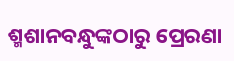ଶ୍ମଶାନବନ୍ଧୁଙ୍କଠାରୁ ‌ପ୍ରେରଣା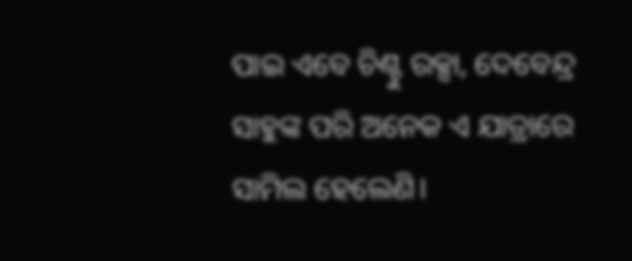ପାଇ ଏବେ ଚିଣ୍ଟୁ ରକ୍ସା, ଦେବେନ୍ଦ୍ର ସାହୁଙ୍କ ପରି ଅନେକ ଏ ଯାତ୍ରାରେ ସାମିଲ ହେଲେଣି।